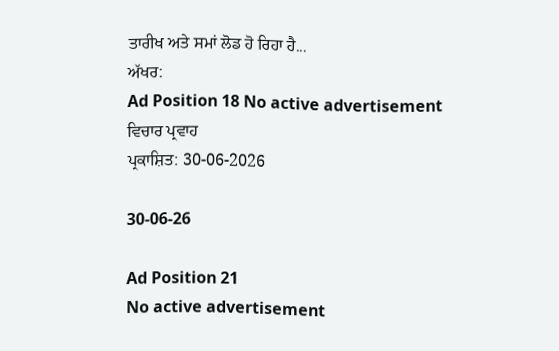ਤਾਰੀਖ ਅਤੇ ਸਮਾਂ ਲੋਡ ਹੋ ਰਿਹਾ ਹੈ...
ਅੱਖਰ:
Ad Position 18 No active advertisement
ਵਿਚਾਰ ਪ੍ਰਵਾਹ
ਪ੍ਰਕਾਸ਼ਿਤ: 30-06-2026

30-06-26

Ad Position 21
No active advertisement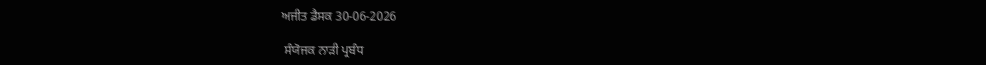ਅਜੀਤ ਡੈਸਕ 30-06-2026

 ਸੰਯੋਜਕ ਨਾੜੀ ਪ੍ਰਬੰਧ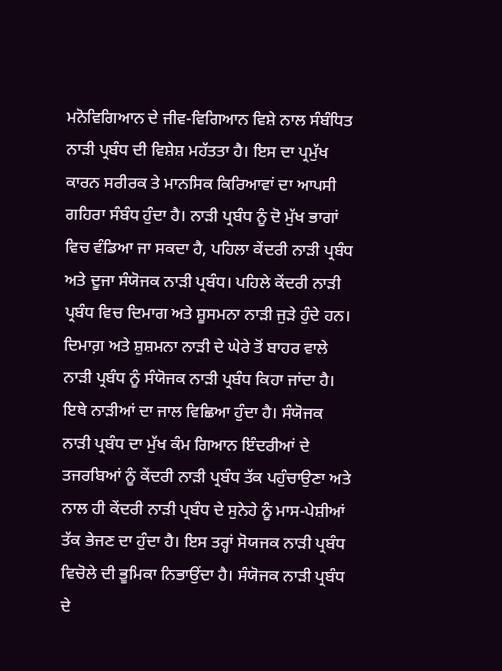ਮਨੋਵਿਗਿਆਨ ਦੇ ਜੀਵ-ਵਿਗਿਆਨ ਵਿਸ਼ੇ ਨਾਲ ਸੰਬੰਧਿਤ ਨਾੜੀ ਪ੍ਰਬੰਧ ਦੀ ਵਿਸ਼ੇਸ਼ ਮਹੱਤਤਾ ਹੈ। ਇਸ ਦਾ ਪ੍ਰਮੁੱਖ ਕਾਰਨ ਸਰੀਰਕ ਤੇ ਮਾਨਸਿਕ ਕਿਰਿਆਵਾਂ ਦਾ ਆਪਸੀ ਗਹਿਰਾ ਸੰਬੰਧ ਹੁੰਦਾ ਹੈ। ਨਾੜੀ ਪ੍ਰਬੰਧ ਨੂੰ ਦੋ ਮੁੱਖ ਭਾਗਾਂ ਵਿਚ ਵੰਡਿਆ ਜਾ ਸਕਦਾ ਹੈ, ਪਹਿਲਾ ਕੇਂਦਰੀ ਨਾੜੀ ਪ੍ਰਬੰਧ ਅਤੇ ਦੂਜਾ ਸੰਯੋਜਕ ਨਾੜੀ ਪ੍ਰਬੰਧ। ਪਹਿਲੇ ਕੇਂਦਰੀ ਨਾੜੀ ਪ੍ਰਬੰਧ ਵਿਚ ਦਿਮਾਗ ਅਤੇ ਸ਼ੂਸਮਨਾ ਨਾੜੀ ਜੁੜੇ ਹੁੰਦੇ ਹਨ। ਦਿਮਾਗ਼ ਅਤੇ ਸ਼ੁਸ਼ਮਨਾ ਨਾੜੀ ਦੇ ਘੇਰੇ ਤੋਂ ਬਾਹਰ ਵਾਲੇ ਨਾੜੀ ਪ੍ਰਬੰਧ ਨੂੰ ਸੰਯੋਜਕ ਨਾੜੀ ਪ੍ਰਬੰਧ ਕਿਹਾ ਜਾਂਦਾ ਹੈ। ਇਥੇ ਨਾੜੀਆਂ ਦਾ ਜਾਲ ਵਿਛਿਆ ਹੁੰਦਾ ਹੈ। ਸੰਯੋਜਕ ਨਾੜੀ ਪ੍ਰਬੰਧ ਦਾ ਮੁੱਖ ਕੰਮ ਗਿਆਨ ਇੰਦਰੀਆਂ ਦੇ ਤਜਰਬਿਆਂ ਨੂੰ ਕੇਂਦਰੀ ਨਾੜੀ ਪ੍ਰਬੰਧ ਤੱਕ ਪਹੁੰਚਾਉਣਾ ਅਤੇ ਨਾਲ ਹੀ ਕੇਂਦਰੀ ਨਾੜੀ ਪ੍ਰਬੰਧ ਦੇ ਸੁਨੇਹੇ ਨੂੰ ਮਾਸ-ਪੇਸ਼ੀਆਂ ਤੱਕ ਭੇਜਣ ਦਾ ਹੁੰਦਾ ਹੈ। ਇਸ ਤਰ੍ਹਾਂ ਸੋਯਜਕ ਨਾੜੀ ਪ੍ਰਬੰਧ ਵਿਚੋਲੇ ਦੀ ਭੂਮਿਕਾ ਨਿਭਾਉਂਦਾ ਹੈ। ਸੰਯੋਜਕ ਨਾੜੀ ਪ੍ਰਬੰਧ ਦੇ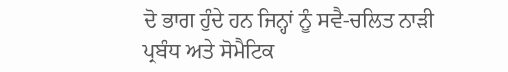ਦੋ ਭਾਗ ਹੁੰਦੇ ਹਨ ਜਿਨ੍ਹਾਂ ਨੂੰ ਸਵੈ-ਚਲਿਤ ਨਾੜੀ ਪ੍ਰਬੰਧ ਅਤੇ ਸੋਮੈਟਿਕ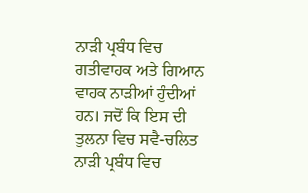ਨਾੜੀ ਪ੍ਰਬੰਧ ਵਿਚ ਗਤੀਵਾਹਕ ਅਤੇ ਗਿਆਨ ਵਾਹਕ ਨਾੜੀਆਂ ਹੁੰਦੀਆਂ ਹਨ। ਜਦੋਂ ਕਿ ਇਸ ਦੀ ਤੁਲਨਾ ਵਿਚ ਸਵੈ-ਚਲਿਤ ਨਾੜੀ ਪ੍ਰਬੰਧ ਵਿਚ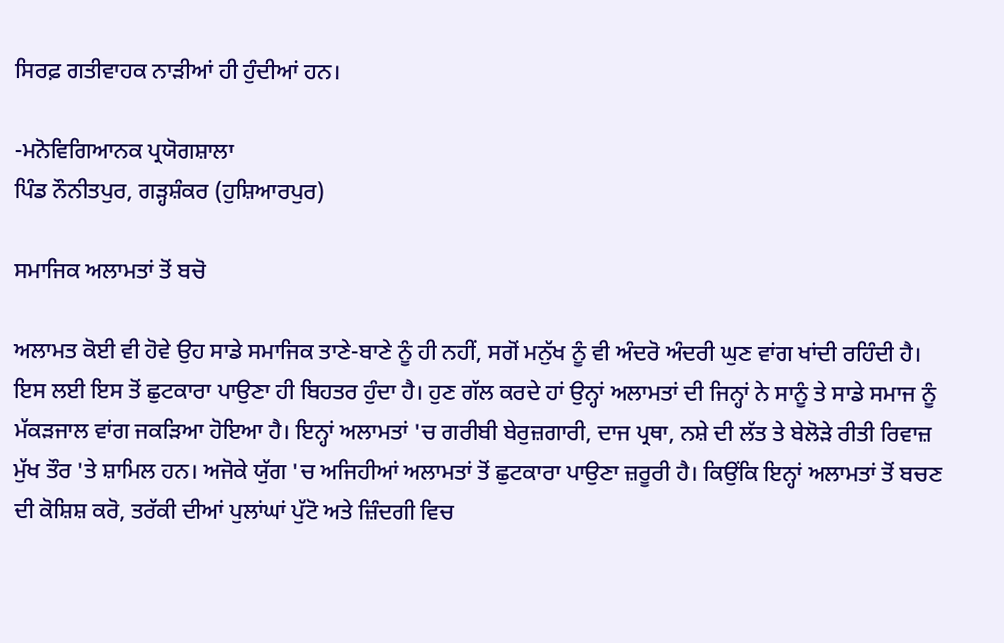ਸਿਰਫ਼ ਗਤੀਵਾਹਕ ਨਾੜੀਆਂ ਹੀ ਹੁੰਦੀਆਂ ਹਨ।

-ਮਨੋਵਿਗਿਆਨਕ ਪ੍ਰਯੋਗਸ਼ਾਲਾ
ਪਿੰਡ ਨੌਨੀਤਪੁਰ, ਗੜ੍ਹਸ਼ੰਕਰ (ਹੁਸ਼ਿਆਰਪੁਰ)

ਸਮਾਜਿਕ ਅਲਾਮਤਾਂ ਤੋਂ ਬਚੋ

ਅਲਾਮਤ ਕੋਈ ਵੀ ਹੋਵੇ ਉਹ ਸਾਡੇ ਸਮਾਜਿਕ ਤਾਣੇ-ਬਾਣੇ ਨੂੰ ਹੀ ਨਹੀਂ, ਸਗੋਂ ਮਨੁੱਖ ਨੂੰ ਵੀ ਅੰਦਰੋ ਅੰਦਰੀ ਘੁਣ ਵਾਂਗ ਖਾਂਦੀ ਰਹਿੰਦੀ ਹੈ। ਇਸ ਲਈ ਇਸ ਤੋਂ ਛੁਟਕਾਰਾ ਪਾਉਣਾ ਹੀ ਬਿਹਤਰ ਹੁੰਦਾ ਹੈ। ਹੁਣ ਗੱਲ ਕਰਦੇ ਹਾਂ ਉਨ੍ਹਾਂ ਅਲਾਮਤਾਂ ਦੀ ਜਿਨ੍ਹਾਂ ਨੇ ਸਾਨੂੰ ਤੇ ਸਾਡੇ ਸਮਾਜ ਨੂੰ ਮੱਕੜਜਾਲ ਵਾਂਗ ਜਕੜਿਆ ਹੋਇਆ ਹੈ। ਇਨ੍ਹਾਂ ਅਲਾਮਤਾਂ 'ਚ ਗਰੀਬੀ ਬੇਰੁਜ਼ਗਾਰੀ, ਦਾਜ ਪ੍ਰਥਾ, ਨਸ਼ੇ ਦੀ ਲੱਤ ਤੇ ਬੇਲੋੜੇ ਰੀਤੀ ਰਿਵਾਜ਼ ਮੁੱਖ ਤੌਰ 'ਤੇ ਸ਼ਾਮਿਲ ਹਨ। ਅਜੋਕੇ ਯੁੱਗ 'ਚ ਅਜਿਹੀਆਂ ਅਲਾਮਤਾਂ ਤੋਂ ਛੁਟਕਾਰਾ ਪਾਉਣਾ ਜ਼ਰੂਰੀ ਹੈ। ਕਿਉਂਕਿ ਇਨ੍ਹਾਂ ਅਲਾਮਤਾਂ ਤੋਂ ਬਚਣ ਦੀ ਕੋਸ਼ਿਸ਼ ਕਰੋ, ਤਰੱਕੀ ਦੀਆਂ ਪੁਲਾਂਘਾਂ ਪੁੱਟੋ ਅਤੇ ਜ਼ਿੰਦਗੀ ਵਿਚ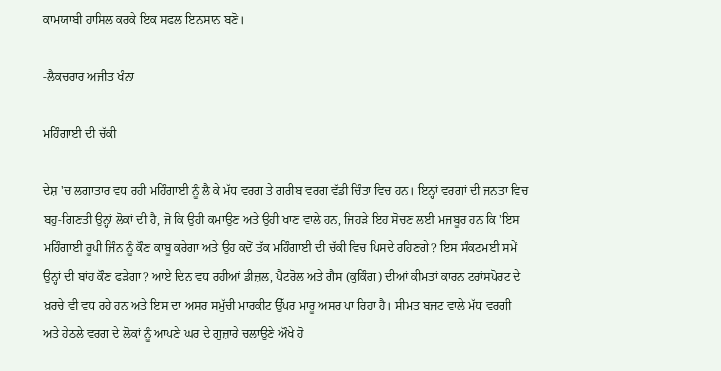ਕਾਮਯਾਬੀ ਹਾਸਿਲ ਕਰਕੇ ਇਕ ਸਫਲ ਇਨਸਾਨ ਬਣੋ।

-ਲੈਕਚਰਾਰ ਅਜੀਤ ਖੰਨਾ

ਮਹਿੰਗਾਈ ਦੀ ਚੱਕੀ

ਦੇਸ਼ 'ਚ ਲਗਾਤਾਰ ਵਧ ਰਹੀ ਮਹਿੰਗਾਈ ਨੂੰ ਲੈ ਕੇ ਮੱਧ ਵਰਗ ਤੇ ਗਰੀਬ ਵਰਗ ਵੱਡੀ ਚਿੰਤਾ ਵਿਚ ਹਨ। ਇਨ੍ਹਾਂ ਵਰਗਾਂ ਦੀ ਜਨਤਾ ਵਿਚ ਬਹੁ-ਗਿਣਤੀ ਉਨ੍ਹਾਂ ਲੋਕਾਂ ਦੀ ਹੈ, ਜੋ ਕਿ ਉਹੀ ਕਮਾਉਣ ਅਤੇ ਉਹੀ ਖਾਣ ਵਾਲੇ ਹਨ, ਜਿਹੜੇ ਇਹ ਸੋਚਣ ਲਈ ਮਜਬੂਰ ਹਨ ਕਿ 'ਇਸ ਮਹਿੰਗਾਈ ਰੂਪੀ ਜਿੰਨ ਨੂੰ ਕੌਣ ਕਾਬੂ ਕਰੇਗਾ ਅਤੇ ਉਹ ਕਦੋਂ ਤੱਕ ਮਹਿੰਗਾਈ ਦੀ ਚੱਕੀ ਵਿਚ ਪਿਸਦੇ ਰਹਿਣਗੇ? ਇਸ ਸੰਕਟਮਈ ਸਮੇਂ ਉਨ੍ਹਾਂ ਦੀ ਬਾਂਹ ਕੌਣ ਫੜੇਗਾ? ਆਏ ਦਿਨ ਵਧ ਰਹੀਆਂ ਡੀਜ਼ਲ, ਪੈਟਰੋਲ ਅਤੇ ਗੈਸ (ਕੁਕਿੰਗ) ਦੀਆਂ ਕੀਮਤਾਂ ਕਾਰਨ ਟਰਾਂਸਪੋਰਟ ਦੇ ਖ਼ਰਚੇ ਵੀ ਵਧ ਰਹੇ ਹਨ ਅਤੇ ਇਸ ਦਾ ਅਸਰ ਸਮੁੱਚੀ ਮਾਰਕੀਟ ਉੱਪਰ ਮਾਰੂ ਅਸਰ ਪਾ ਰਿਹਾ ਹੈ। ਸੀਮਤ ਬਜਟ ਵਾਲੇ ਮੱਧ ਵਰਗੀ ਅਤੇ ਹੇਠਲੇ ਵਰਗ ਦੇ ਲੋਕਾਂ ਨੂੰ ਆਪਣੇ ਘਰ ਦੇ ਗੁਜ਼ਾਰੇ ਚਲਾਉਣੇ ਔਖੇ ਹੋ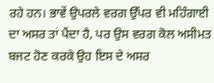ਰਹੇ ਹਨ। ਭਾਵੇਂ ਉਪਰਲੇ ਵਰਗ ਉੱਪਰ ਵੀ ਮਹਿੰਗਾਈ ਦਾ ਅਸਰ ਤਾਂ ਪੈਂਦਾ ਹੈ, ਪਰ ਉਸ ਵਰਗ ਕੋਲ ਅਸੀਮਤ ਬਜਟ ਹੋਣ ਕਰਕੇ ਉਹ ਇਸ ਦੇ ਅਸਰ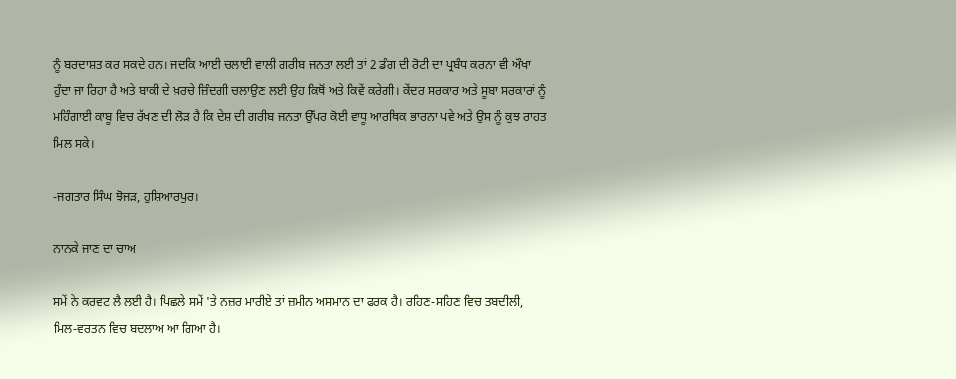ਨੂੰ ਬਰਦਾਸ਼ਤ ਕਰ ਸਕਦੇ ਹਨ। ਜਦਕਿ ਆਈ ਚਲਾਈ ਵਾਲੀ ਗਰੀਬ ਜਨਤਾ ਲਈ ਤਾਂ 2 ਡੰਗ ਦੀ ਰੋਟੀ ਦਾ ਪ੍ਰਬੰਧ ਕਰਨਾ ਵੀ ਔਖਾ ਹੁੰਦਾ ਜਾ ਰਿਹਾ ਹੈ ਅਤੇ ਬਾਕੀ ਦੇ ਖ਼ਰਚੇ ਜ਼ਿੰਦਗੀ ਚਲਾਉਣ ਲਈ ਉਹ ਕਿਥੋਂ ਅਤੇ ਕਿਵੇਂ ਕਰੇਗੀ। ਕੇਂਦਰ ਸਰਕਾਰ ਅਤੇ ਸੂਬਾ ਸਰਕਾਰਾਂ ਨੂੰ ਮਹਿੰਗਾਈ ਕਾਬੂ ਵਿਚ ਰੱਖਣ ਦੀ ਲੋੜ ਹੈ ਕਿ ਦੇਸ਼ ਦੀ ਗਰੀਬ ਜਨਤਾ ਉੱਪਰ ਕੋਈ ਵਾਧੂ ਆਰਥਿਕ ਭਾਰਨਾ ਪਵੇ ਅਤੇ ਉਸ ਨੂੰ ਕੁਝ ਰਾਹਤ ਮਿਲ ਸਕੇ।

-ਜਗਤਾਰ ਸਿੰਘ ਝੋਜੜ, ਹੁਸ਼ਿਆਰਪੁਰ।

ਨਾਨਕੇ ਜਾਣ ਦਾ ਚਾਅ

ਸਮੇਂ ਨੇ ਕਰਵਟ ਲੈ ਲਈ ਹੈ। ਪਿਛਲੇ ਸਮੇਂ 'ਤੇ ਨਜ਼ਰ ਮਾਰੀਏ ਤਾਂ ਜ਼ਮੀਨ ਅਸਮਾਨ ਦਾ ਫਰਕ ਹੈ। ਰਹਿਣ-ਸਹਿਣ ਵਿਚ ਤਬਦੀਲੀ, ਮਿਲ-ਵਰਤਨ ਵਿਚ ਬਦਲਾਅ ਆ ਗਿਆ ਹੈ।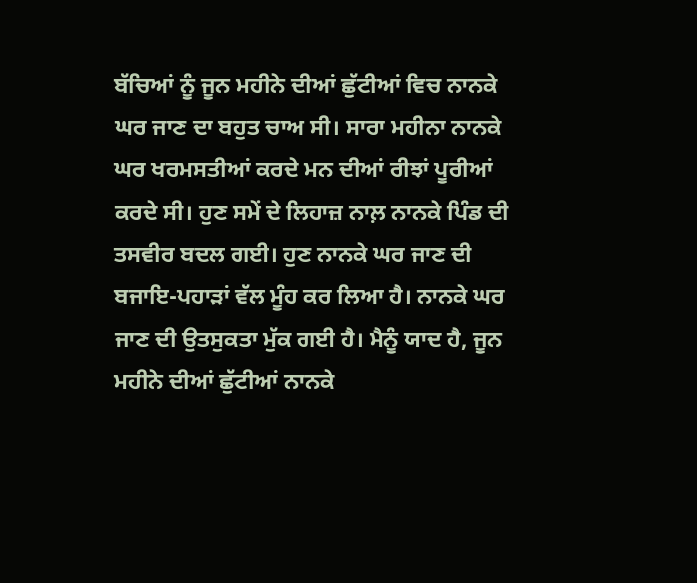ਬੱਚਿਆਂ ਨੂੰ ਜੂਨ ਮਹੀਨੇ ਦੀਆਂ ਛੁੱਟੀਆਂ ਵਿਚ ਨਾਨਕੇ ਘਰ ਜਾਣ ਦਾ ਬਹੁਤ ਚਾਅ ਸੀ। ਸਾਰਾ ਮਹੀਨਾ ਨਾਨਕੇ ਘਰ ਖਰਮਸਤੀਆਂ ਕਰਦੇ ਮਨ ਦੀਆਂ ਰੀਝਾਂ ਪੂਰੀਆਂ ਕਰਦੇ ਸੀ। ਹੁਣ ਸਮੇਂ ਦੇ ਲਿਹਾਜ਼ ਨਾਲ਼ ਨਾਨਕੇ ਪਿੰਡ ਦੀ ਤਸਵੀਰ ਬਦਲ ਗਈ। ਹੁਣ ਨਾਨਕੇ ਘਰ ਜਾਣ ਦੀ ਬਜਾਇ-ਪਹਾੜਾਂ ਵੱਲ ਮੂੰਹ ਕਰ ਲਿਆ ਹੈ। ਨਾਨਕੇ ਘਰ ਜਾਣ ਦੀ ਉਤਸੁਕਤਾ ਮੁੱਕ ਗਈ ਹੈ। ਮੈਨੂੰ ਯਾਦ ਹੈ, ਜੂਨ ਮਹੀਨੇ ਦੀਆਂ ਛੁੱਟੀਆਂ ਨਾਨਕੇ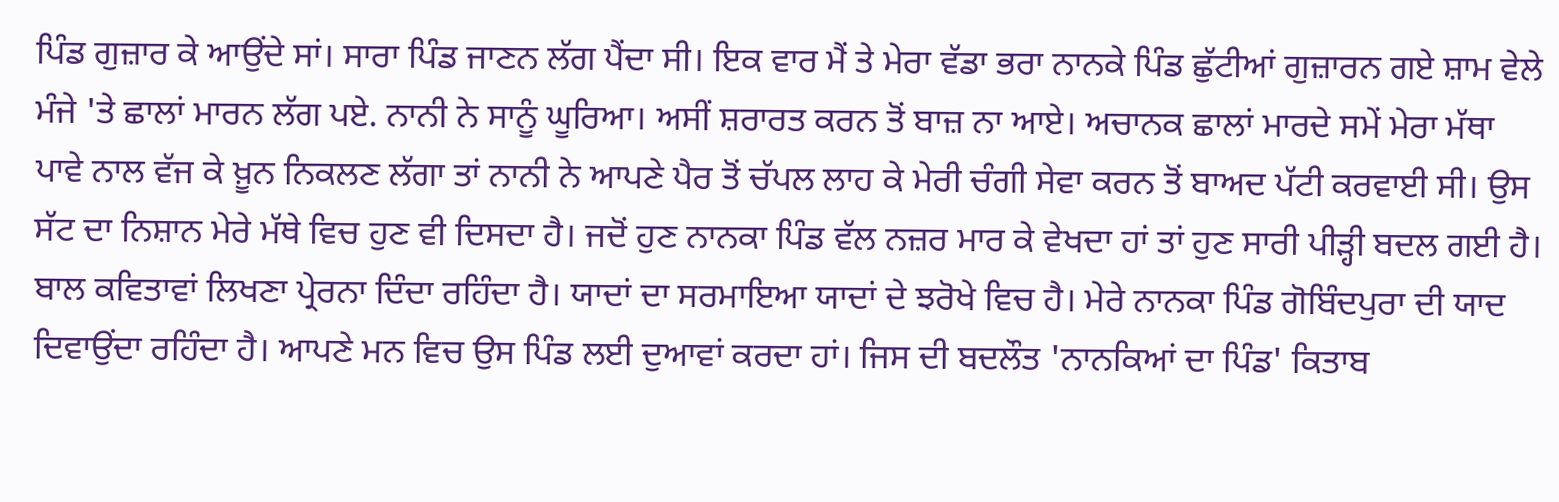ਪਿੰਡ ਗੁਜ਼ਾਰ ਕੇ ਆਉਂਦੇ ਸਾਂ। ਸਾਰਾ ਪਿੰਡ ਜਾਣਨ ਲੱਗ ਪੈਂਦਾ ਸੀ। ਇਕ ਵਾਰ ਮੈਂ ਤੇ ਮੇਰਾ ਵੱਡਾ ਭਰਾ ਨਾਨਕੇ ਪਿੰਡ ਛੁੱਟੀਆਂ ਗੁਜ਼ਾਰਨ ਗਏ ਸ਼ਾਮ ਵੇਲੇ ਮੰਜੇ 'ਤੇ ਛਾਲਾਂ ਮਾਰਨ ਲੱਗ ਪਏ. ਨਾਨੀ ਨੇ ਸਾਨੂੰ ਘੂਰਿਆ। ਅਸੀਂ ਸ਼ਰਾਰਤ ਕਰਨ ਤੋਂ ਬਾਜ਼ ਨਾ ਆਏ। ਅਚਾਨਕ ਛਾਲਾਂ ਮਾਰਦੇ ਸਮੇਂ ਮੇਰਾ ਮੱਥਾ ਪਾਵੇ ਨਾਲ ਵੱਜ ਕੇ ਖ਼ੂਨ ਨਿਕਲਣ ਲੱਗਾ ਤਾਂ ਨਾਨੀ ਨੇ ਆਪਣੇ ਪੈਰ ਤੋਂ ਚੱਪਲ ਲਾਹ ਕੇ ਮੇਰੀ ਚੰਗੀ ਸੇਵਾ ਕਰਨ ਤੋਂ ਬਾਅਦ ਪੱਟੀ ਕਰਵਾਈ ਸੀ। ਉਸ ਸੱਟ ਦਾ ਨਿਸ਼ਾਨ ਮੇਰੇ ਮੱਥੇ ਵਿਚ ਹੁਣ ਵੀ ਦਿਸਦਾ ਹੈ। ਜਦੋਂ ਹੁਣ ਨਾਨਕਾ ਪਿੰਡ ਵੱਲ ਨਜ਼ਰ ਮਾਰ ਕੇ ਵੇਖਦਾ ਹਾਂ ਤਾਂ ਹੁਣ ਸਾਰੀ ਪੀੜ੍ਹੀ ਬਦਲ ਗਈ ਹੈ। ਬਾਲ ਕਵਿਤਾਵਾਂ ਲਿਖਣਾ ਪ੍ਰੇਰਨਾ ਦਿੰਦਾ ਰਹਿੰਦਾ ਹੈ। ਯਾਦਾਂ ਦਾ ਸਰਮਾਇਆ ਯਾਦਾਂ ਦੇ ਝਰੋਖੇ ਵਿਚ ਹੈ। ਮੇਰੇ ਨਾਨਕਾ ਪਿੰਡ ਗੋਬਿੰਦਪੁਰਾ ਦੀ ਯਾਦ ਦਿਵਾਉਂਦਾ ਰਹਿੰਦਾ ਹੈ। ਆਪਣੇ ਮਨ ਵਿਚ ਉਸ ਪਿੰਡ ਲਈ ਦੁਆਵਾਂ ਕਰਦਾ ਹਾਂ। ਜਿਸ ਦੀ ਬਦਲੌਤ 'ਨਾਨਕਿਆਂ ਦਾ ਪਿੰਡ' ਕਿਤਾਬ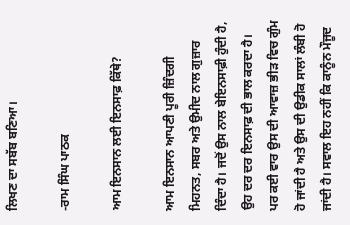ਲਿਖਣ ਦਾ ਸਬੱਬ ਬਣਿਆ।

-ਰਾਮ ਸਿੰਘ ਪਾਠਕ

ਆਮ ਇਨਸਾਨ ਲਈ ਇਨਸਾਫ਼ ਕਿੱਥੇ?

ਆਮ ਇਨਸਾਨ ਆਪਣੀ ਪੂਰੀ ਜ਼ਿੰਦਗੀ ਮਿਹਨਤ, ਸਬਰ ਅਤੇ ਉਮੀਦ ਨਾਲ ਗੁਜ਼ਾਰ ਦਿੰਦਾ ਹੈ। ਜਦੋਂ ਉਸ ਨਾਲ ਬੇਇਨਸਾਫ਼ੀ ਹੁੰਦੀ ਹੈ, ਉਹ ਦਰ ਦਰ ਇਨਸਾਫ਼ ਦੀ ਭਾਲ ਕਰਦਾ ਹੈ। ਪਰ ਕਈ ਵਾਰ ਉਸ ਦੀ ਆਵਾਜ਼ ਭੀੜ ਵਿਚ ਗੁੰਮ ਹੋ ਜਾਂਦੀ ਹੈ ਅਤੇ ਉਸ ਦੀ ਉਡੀਕ ਸਾਲਾਂ ਲੰਬੀ ਹੋ ਜਾਂਦੀ ਹੈ। ਸਵਾਲ ਇਹ ਨਹੀਂ ਕਿ ਕਾਨੂੰਨ ਮੌਜੂਦ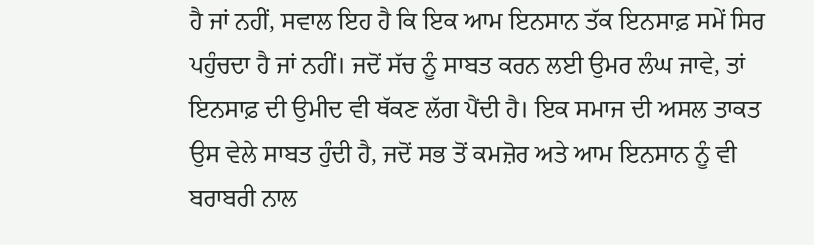ਹੈ ਜਾਂ ਨਹੀਂ, ਸਵਾਲ ਇਹ ਹੈ ਕਿ ਇਕ ਆਮ ਇਨਸਾਨ ਤੱਕ ਇਨਸਾਫ਼ ਸਮੇਂ ਸਿਰ ਪਹੁੰਚਦਾ ਹੈ ਜਾਂ ਨਹੀਂ। ਜਦੋਂ ਸੱਚ ਨੂੰ ਸਾਬਤ ਕਰਨ ਲਈ ਉਮਰ ਲੰਘ ਜਾਵੇ, ਤਾਂ ਇਨਸਾਫ਼ ਦੀ ਉਮੀਦ ਵੀ ਥੱਕਣ ਲੱਗ ਪੈਂਦੀ ਹੈ। ਇਕ ਸਮਾਜ ਦੀ ਅਸਲ ਤਾਕਤ ਉਸ ਵੇਲੇ ਸਾਬਤ ਹੁੰਦੀ ਹੈ, ਜਦੋਂ ਸਭ ਤੋਂ ਕਮਜ਼ੋਰ ਅਤੇ ਆਮ ਇਨਸਾਨ ਨੂੰ ਵੀ ਬਰਾਬਰੀ ਨਾਲ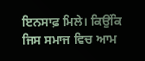ਇਨਸਾਫ਼ ਮਿਲੇ। ਕਿਉਂਕਿ ਜਿਸ ਸਮਾਜ ਵਿਚ ਆਮ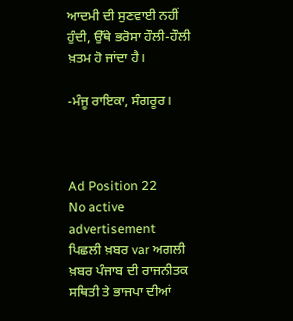ਆਦਮੀ ਦੀ ਸੁਣਵਾਈ ਨਹੀਂ ਹੁੰਦੀ, ਉੱਥੇ ਭਰੋਸਾ ਹੌਲੀ-ਹੌਲੀ ਖ਼ਤਮ ਹੋ ਜਾਂਦਾ ਹੈ।

-ਮੰਜੂ ਰਾਇਕਾ, ਸੰਗਰੂਰ।



Ad Position 22
No active advertisement
ਪਿਛਲੀ ਖ਼ਬਰ var ਅਗਲੀ ਖ਼ਬਰ ਪੰਜਾਬ ਦੀ ਰਾਜਨੀਤਕ ਸਥਿਤੀ ਤੇ ਭਾਜਪਾ ਦੀਆਂ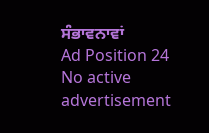ਸੰਭਾਵਨਾਵਾਂ
Ad Position 24
No active advertisement